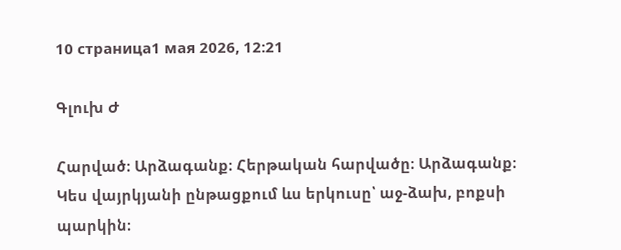10 страница1 мая 2026, 12:21

Գլուխ Ժ

Հարված։ Արձագանք։ Հերթական հարվածը։ Արձագանք։ Կես վայրկյանի ընթացքում ևս երկուսը՝ աջ-ձախ, բոքսի պարկին։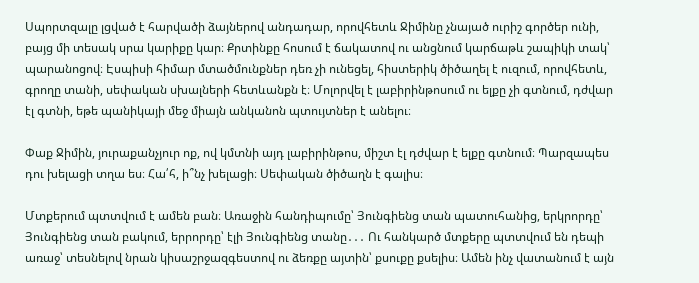Սպորտզալը լցված է հարվածի ձայներով անդադար, որովհետև Ջիմինը չնայած ուրիշ գործեր ունի, բայց մի տեսակ սրա կարիքը կար։ Քրտինքը հոսում է ճակատով ու անցնում կարճաթև շապիկի տակ՝ պարանոցով։ Էսպիսի հիմար մտածմունքներ դեռ չի ունեցել, հիստերիկ ծիծաղել է ուզում, որովհետև, գրողը տանի, սեփական սխալների հետևանքն է։ Մոլորվել է լաբիրինթոսում ու ելքը չի գտնում, դժվար էլ գտնի, եթե պանիկայի մեջ միայն անկանոն պտույտներ է անելու։

Փաք Ջիմին, յուրաքանչյուր ոք, ով կմտնի այդ լաբիրինթոս, միշտ էլ դժվար է ելքը գտնում։ Պարզապես դու խելացի տղա ես։ Հա՛հ, ի՞նչ խելացի։ Սեփական ծիծաղն է գալիս։

Մտքերում պտտվում է ամեն բան։ Առաջին հանդիպումը՝ Յունգիենց տան պատուհանից, երկրորդը՝ Յունգիենց տան բակում, երրորդը՝ էլի Յունգիենց տանը․․․ Ու հանկարծ մտքերը պտտվում են դեպի առաջ՝ տեսնելով նրան կիսաշրջազգեստով ու ձեռքը այտին՝ քսուքը քսելիս։ Ամեն ինչ վատանում է այն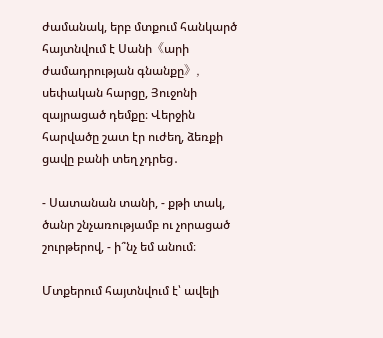ժամանակ, երբ մտքում հանկարծ հայտնվում է Սանի《արի ժամադրության գնանքը》, սեփական հարցը, Յուջոնի զայրացած դեմքը։ Վերջին հարվածը շատ էր ուժեղ, ձեռքի ցավը բանի տեղ չդրեց․

- Սատանան տանի, - քթի տակ, ծանր շնչառությամբ ու չորացած շուրթերով, - ի՞նչ եմ անում։

Մտքերում հայտնվում է՝ ավելի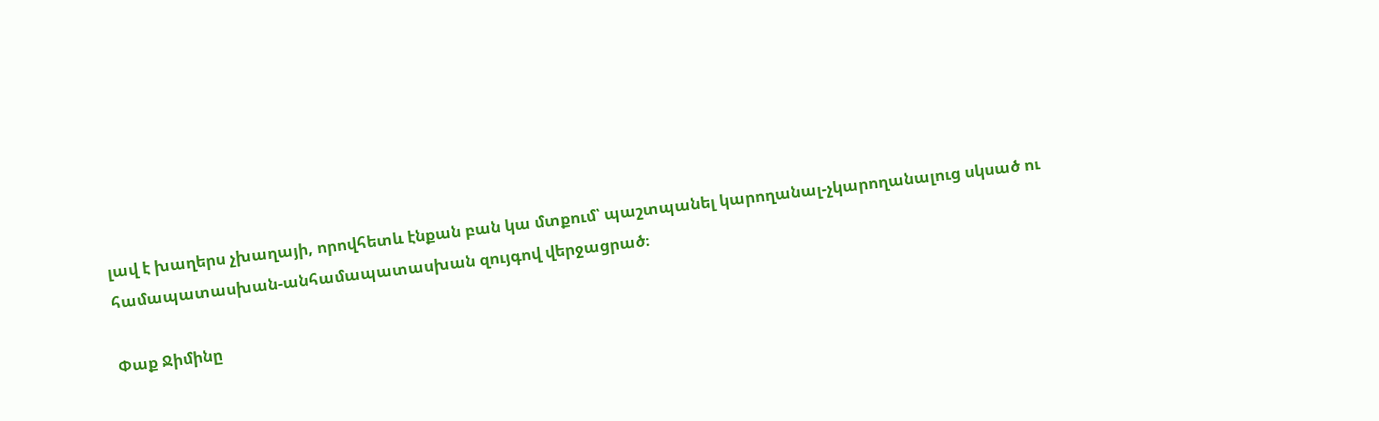լավ է խաղերս չխաղայի, որովհետև էնքան բան կա մտքում՝ պաշտպանել կարողանալ-չկարողանալուց սկսած ու համապատասխան-անհամապատասխան զույգով վերջացրած։

Փաք Ջիմինը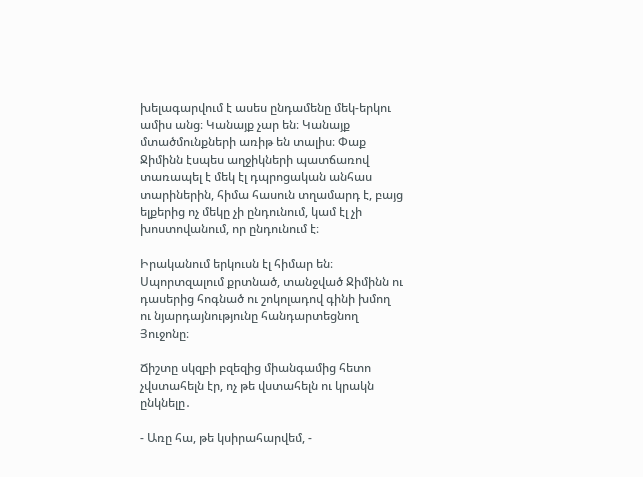խելագարվում է ասես ընդամենը մեկ-երկու ամիս անց։ Կանայք չար են։ Կանայք մտածմունքների առիթ են տալիս։ Փաք Ջիմինն էսպես աղջիկների պատճառով տառապել է մեկ էլ դպրոցական անհաս տարիներին, հիմա հասուն տղամարդ է, բայց ելքերից ոչ մեկը չի ընդունում, կամ էլ չի խոստովանում, որ ընդունում է։

Իրականում երկուսն էլ հիմար են։ Սպորտզալում քրտնած, տանջված Ջիմինն ու դասերից հոգնած ու շոկոլադով գինի խմող ու նյարդայնությունը հանդարտեցնող Յուջոնը։

Ճիշտը սկզբի բզեզից միանգամից հետո չվստահելն էր, ոչ թե վստահելն ու կրակն ընկնելը․

- Առը հա, թե կսիրահարվեմ, -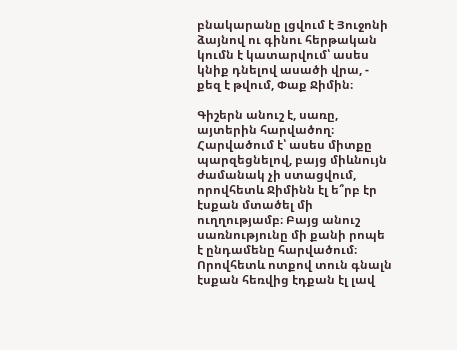բնակարանը լցվում է Յուջոնի ձայնով ու գինու հերթական կումն է կատարվում՝ ասես կնիք դնելով ասածի վրա, - քեզ է թվում, Փաք Ջիմին։

Գիշերն անուշ է, սառը, այտերին հարվածող։ Հարվածում է՝ ասես միտքը պարզեցնելով, բայց միևնույն ժամանակ չի ստացվում, որովհետև Ջիմինն էլ ե՞րբ էր էսքան մտածել մի ուղղությամբ։ Բայց անուշ սառնությունը մի քանի րոպե է ընդամենը հարվածում։ Որովհետև ոտքով տուն գնալն էսքան հեռվից էդքան էլ լավ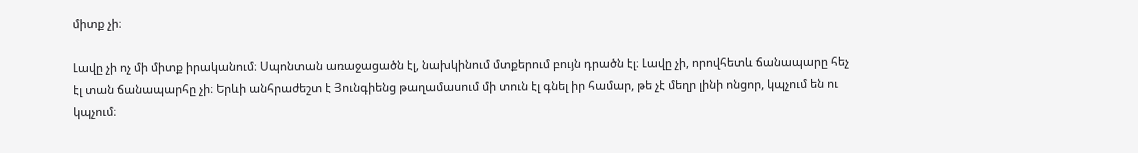միտք չի։

Լավը չի ոչ մի միտք իրականում։ Սպոնտան առաջացածն էլ, նախկինում մտքերում բույն դրածն էլ։ Լավը չի, որովհետև ճանապարը հեչ էլ տան ճանապարհը չի։ Երևի անհրաժեշտ է Յունգիենց թաղամասում մի տուն էլ գնել իր համար, թե չէ մեղր լինի ոնցոր, կպչում են ու կպչում։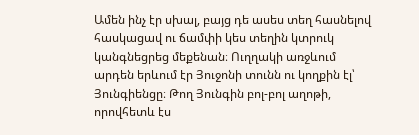Ամեն ինչ էր սխալ, բայց դե ասես տեղ հասնելով հասկացավ ու ճամփի կես տեղին կտրուկ կանգնեցրեց մեքենան։ Ուղղակի առջևում արդեն երևում էր Յուջոնի տունն ու կողքին էլ՝ Յունգիենցը։ Թող Յունգին բոլ-բոլ աղոթի, որովհետև էս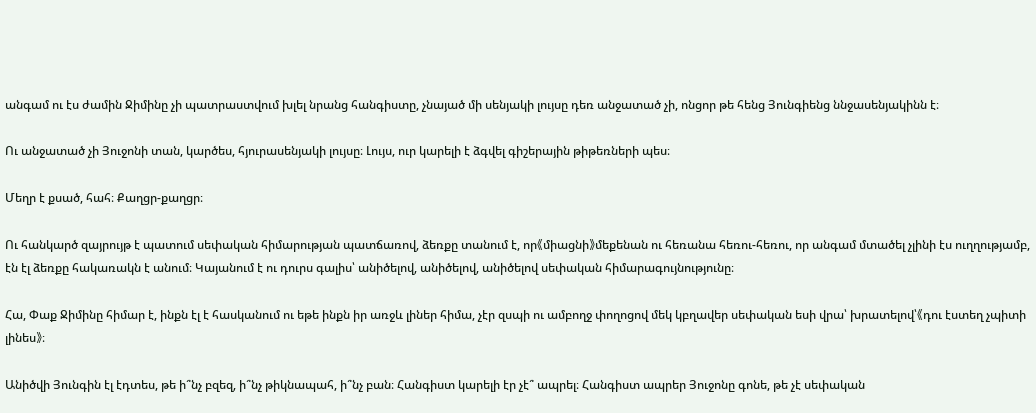անգամ ու էս ժամին Ջիմինը չի պատրաստվում խլել նրանց հանգիստը, չնայած մի սենյակի լույսը դեռ անջատած չի, ոնցոր թե հենց Յունգիենց ննջասենյակինն է։

Ու անջատած չի Յուջոնի տան, կարծես, հյուրասենյակի լույսը։ Լույս, ուր կարելի է ձգվել գիշերային թիթեռների պես։

Մեղր է քսած, հահ։ Քաղցր-քաղցր։

Ու հանկարծ զայրույթ է պատում սեփական հիմարության պատճառով, ձեռքը տանում է, որ《միացնի》մեքենան ու հեռանա հեռու-հեռու, որ անգամ մտածել չլինի էս ուղղությամբ, էն էլ ձեռքը հակառակն է անում։ Կայանում է ու դուրս գալիս՝ անիծելով, անիծելով, անիծելով սեփական հիմարագույնությունը։

Հա, Փաք Ջիմինը հիմար է, ինքն էլ է հասկանում ու եթե ինքն իր առջև լիներ հիմա, չէր զսպի ու ամբողջ փողոցով մեկ կբղավեր սեփական եսի վրա՝ խրատելով՝《դու էստեղ չպիտի լինես》։

Անիծվի Յունգին էլ էդտես, թե ի՞նչ բզեզ, ի՞նչ թիկնապահ, ի՞նչ բան։ Հանգիստ կարելի էր չէ՞ ապրել։ Հանգիստ ապրեր Յուջոնը գոնե, թե չէ սեփական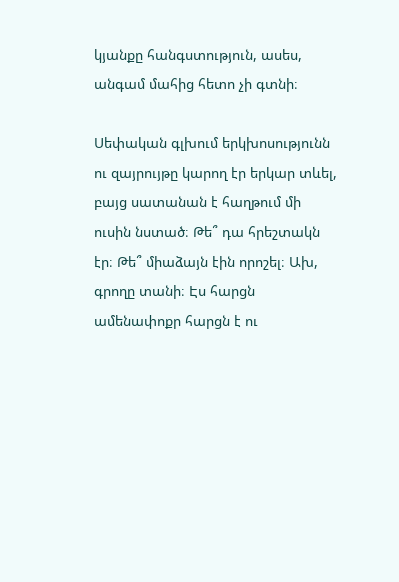կյանքը հանգստություն, ասես, անգամ մահից հետո չի գտնի։

Սեփական գլխում երկխոսությունն ու զայրույթը կարող էր երկար տևել, բայց սատանան է հաղթում մի ուսին նստած։ Թե՞ դա հրեշտակն էր։ Թե՞ միաձայն էին որոշել։ Ախ, գրողը տանի։ Էս հարցն ամենափոքր հարցն է ու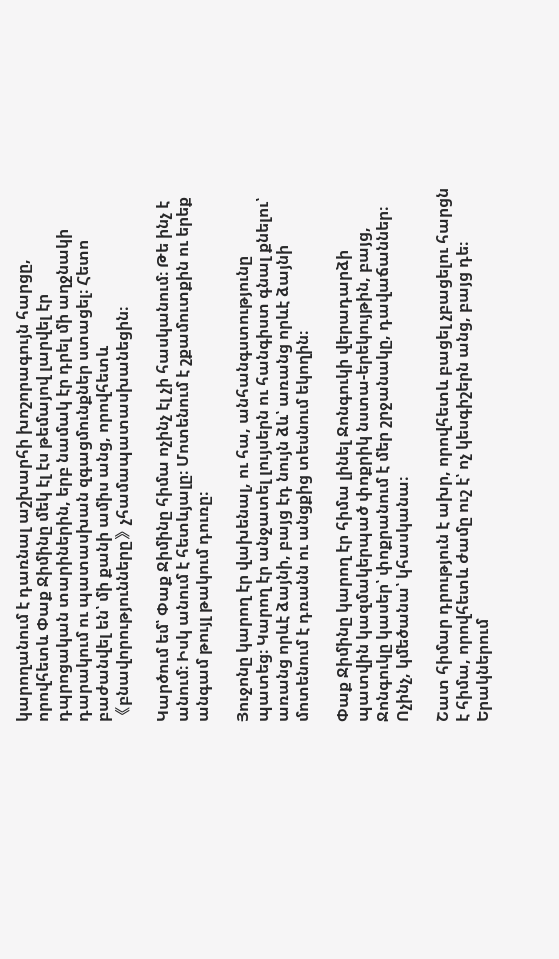կարողանում է դառնալ աշխարհի խոշորագույն հարցը, որովհետև Փաք Ջիմինը մեկ էլ էս թեմայով լարվել էր դպրոցական տարիներին, երբ նամակ էր դրել մի աղջնակի դարակում ու պատասխան զգացմունքներ ստացել։ Հետո բաժանվել են՝ մի քանի ամիս անց, որովհետև《բնավորությունները》չհամապատասխանեցին։

Կարծում եմ՝ Փաք Ջիմինը հիմա ոչինչ էլ չի հասկանում։ Թե ինչ է անում։ Իսկ անում է հետևյալը։ Մոտենում է շքամուտքին ու երեք անգամ թույլ թակում դուռը։

Յուջոնը կարող էր վախենալ, ու հա, անհանգստությունը պատեց։ Կարող էր անջատել լույսերն ու հանգիստ գնալ քնելու՝ առանց որևէ ձայնի, բայց էդ նույն ձև՝ առանց որևէ ձայնի մոտենում է դռանն ու անցքից տեսնում եկողին։

Փաք Ջիմինը կարող էր հիմա լինել Ջոնգուկի վերադարձի պատվին կազմակերպած փոքրիկ նստա-երեկույթին, բայց, Ջոնգուկը կասեր՝ փոքրանում է մեր շրջանակը, դավաճաններ։ Ոչինչ, կմեծանա՝ կհասկանա։

Շատ հիմար դրություն է ախր, որովհետև բացել չբացելու հարցն է հիմա, որովհետև ժամը ուշ է՝ ոչ կեսգիշերն անց, բայց դե։ Երակներում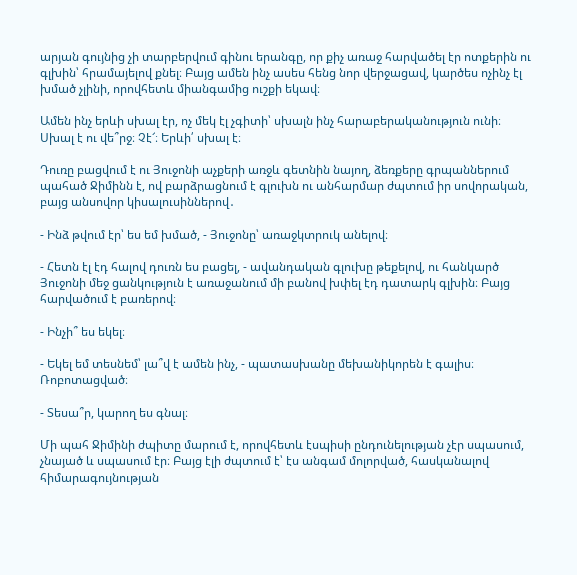արյան գույնից չի տարբերվում գինու երանգը, որ քիչ առաջ հարվածել էր ոտքերին ու գլխին՝ հրամայելով քնել։ Բայց ամեն ինչ ասես հենց նոր վերջացավ, կարծես ոչինչ էլ խմած չլինի, որովհետև միանգամից ուշքի եկավ։

Ամեն ինչ երևի սխալ էր, ոչ մեկ էլ չգիտի՝ սխալն ինչ հարաբերականություն ունի։ Սխալ է ու վե՞րջ։ Չէ՜։ Երևի՛ սխալ է։

Դուռը բացվում է ու Յուջոնի աչքերի առջև գետնին նայող, ձեռքերը գրպաններում պահած Ջիմինն է, ով բարձրացնում է գլուխն ու անհարմար ժպտում իր սովորական, բայց անսովոր կիսալուսիններով․

- Ինձ թվում էր՝ ես եմ խմած, - Յուջոնը՝ առաջկտրուկ անելով։

- Հետն էլ էդ հալով դուռն ես բացել, - ավանդական գլուխը թեքելով, ու հանկարծ Յուջոնի մեջ ցանկություն է առաջանում մի բանով խփել էդ դատարկ գլխին։ Բայց հարվածում է բառերով։

- Ինչի՞ ես եկել։

- Եկել եմ տեսնեմ՝ լա՞վ է ամեն ինչ, - պատասխանը մեխանիկորեն է գալիս։ Ռոբոտացված։

- Տեսա՞ր, կարող ես գնալ։

Մի պահ Ջիմինի ժպիտը մարում է, որովհետև էսպիսի ընդունելության չէր սպասում, չնայած և սպասում էր։ Բայց էլի ժպտում է՝ էս անգամ մոլորված, հասկանալով հիմարագույնության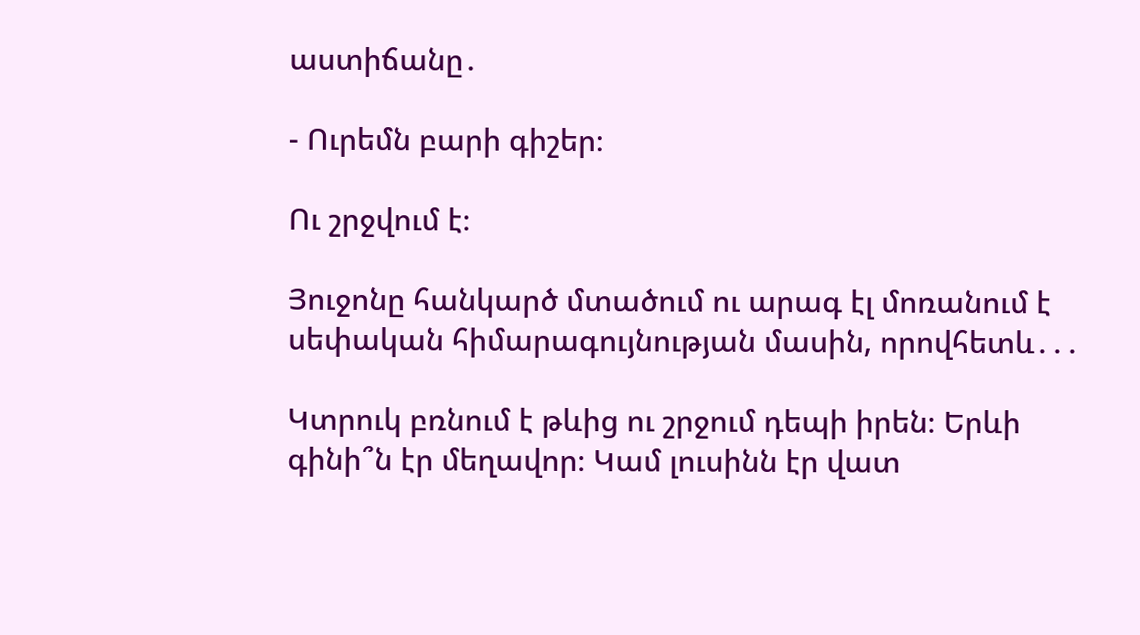աստիճանը․

- Ուրեմն բարի գիշեր։

Ու շրջվում է։

Յուջոնը հանկարծ մտածում ու արագ էլ մոռանում է սեփական հիմարագույնության մասին, որովհետև․․․

Կտրուկ բռնում է թևից ու շրջում դեպի իրեն։ Երևի գինի՞ն էր մեղավոր։ Կամ լուսինն էր վատ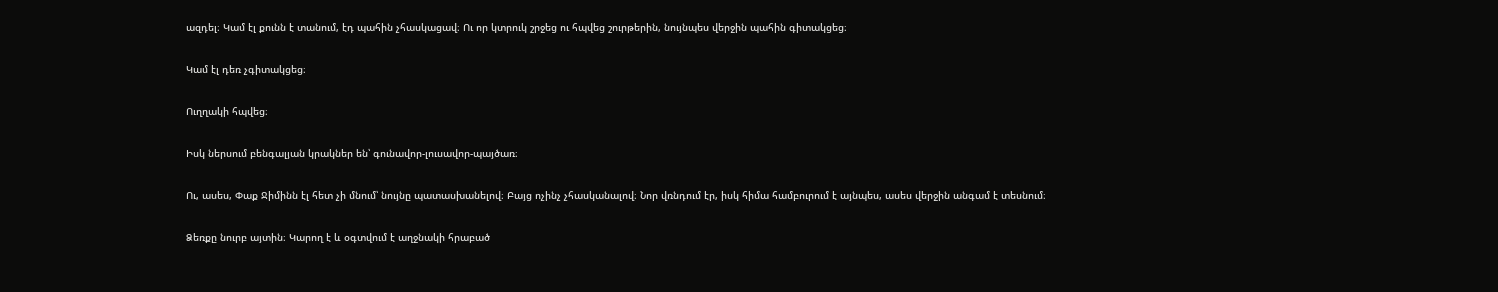ազդել։ Կամ էլ քունն է տանում, էդ պահին չհասկացավ։ Ու որ կտրուկ շրջեց ու հպվեց շուրթերին, նույնպես վերջին պահին գիտակցեց։

Կամ էլ դեռ չգիտակցեց։

Ուղղակի հպվեց։

Իսկ ներսում բենգալյան կրակներ են՝ գունավոր-լուսավոր-պայծառ։

Ու, ասես, Փաք Ջիմինն էլ հետ չի մնում՝ նույնը պատասխանելով։ Բայց ոչինչ չհասկանալով։ Նոր վռնդում էր, իսկ հիմա համբուրում է այնպես, ասես վերջին անգամ է տեսնում։

Ձեռքը նուրբ այտին։ Կարող է և օգտվում է աղջնակի հրաբած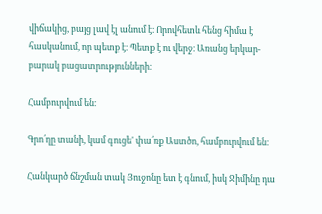վիճակից, բայց լավ էլ անում է։ Որովհետև հենց հիմա է հասկանում, որ պետք է։ Պետք է ու վերջ։ Առանց երկար-բարակ բացատրությունների։

Համբուրվում են։

Գրո՛ղը տանի, կամ գուցե' փա՛ռք Աստծո, համբուրվում են։

Հանկարծ ճնշման տակ Յուջոնը ետ է գնում, իսկ Ջիմինը դա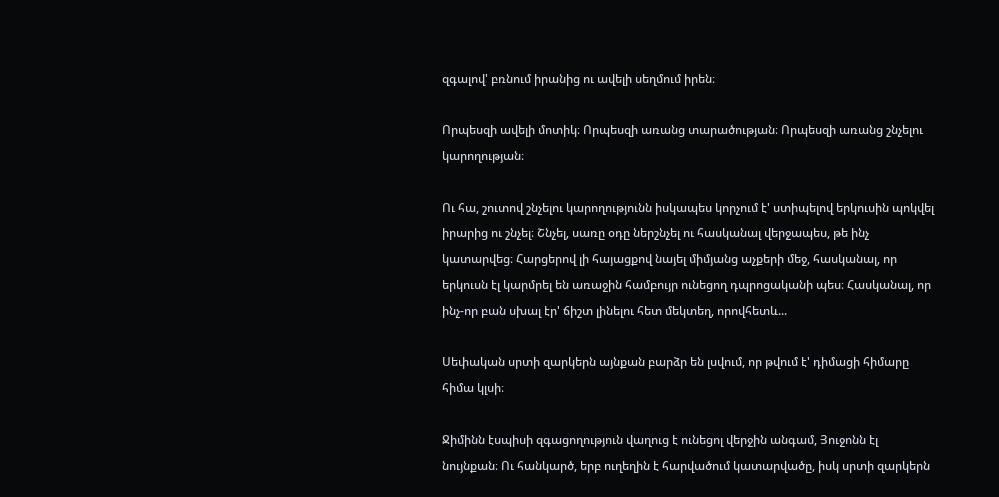զգալով' բռնում իրանից ու ավելի սեղմում իրեն։

Որպեսզի ավելի մոտիկ։ Որպեսզի առանց տարածության։ Որպեսզի առանց շնչելու կարողության։

Ու հա, շուտով շնչելու կարողությունն իսկապես կորչում է' ստիպելով երկուսին պոկվել իրարից ու շնչել։ Շնչել, սառը օդը ներշնչել ու հասկանալ վերջապես, թե ինչ կատարվեց։ Հարցերով լի հայացքով նայել միմյանց աչքերի մեջ, հասկանալ, որ երկուսն էլ կարմրել են առաջին համբույր ունեցող դպրոցականի պես։ Հասկանալ, որ ինչ-որ բան սխալ էր' ճիշտ լինելու հետ մեկտեղ, որովհետև...

Սեփական սրտի զարկերն այնքան բարձր են լսվում, որ թվում է' դիմացի հիմարը հիմա կլսի։

Ջիմինն էսպիսի զգացողություն վաղուց է ունեցոլ վերջին անգամ, Յուջոնն էլ նույնքան։ Ու հանկարծ, երբ ուղեղին է հարվածում կատարվածը, իսկ սրտի զարկերն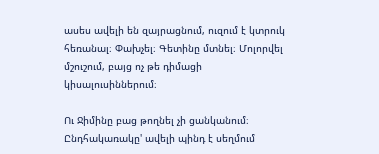ասես ավելի են զայրացնում, ուզում է կտրուկ հեռանալ։ Փախչել։ Գետինը մտնել։ Մոլորվել մշուշում, բայց ոչ թե դիմացի կիսալուսիններում։

Ու Ջիմինը բաց թողնել չի ցանկանում։ Ընդհակառակը' ավելի պինդ է սեղմում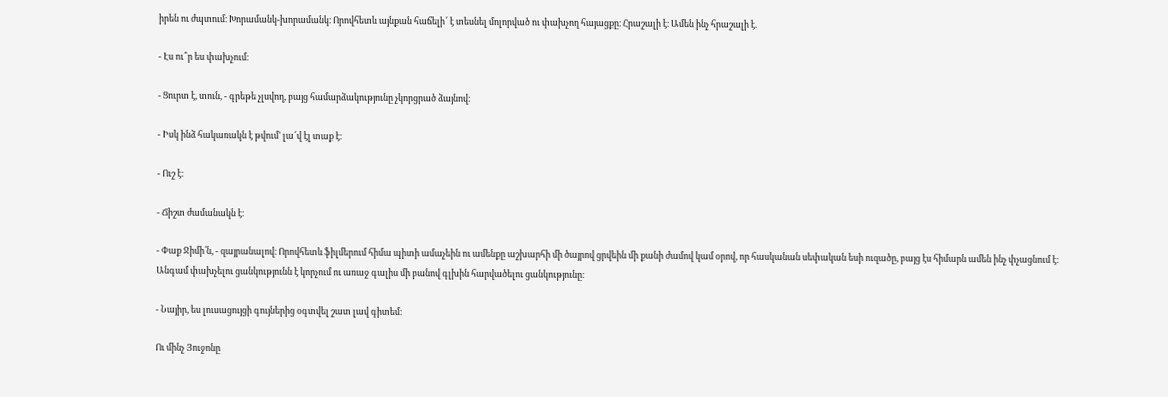իրեն ու ժպտում։ Խորամանկ-խորամանկ։ Որովհետև այնքան հաճելի՜ է տեսնել մոլորված ու փախչող հայացքը։ Հրաշալի է։ Ամեն ինչ հրաշալի է.

- Էս ու՞ր ես փախչում։

- Ցուրտ է, տուն, - գրեթե չլսվող, բայց համարձակությունը չկորցրած ձայնով։

- Իսկ ինձ հակառակն է թվում' լա՜վ էլ տաք է։

- Ուշ է։

- Ճիշտ ժամանակն է։

- Փաք Ջիմի՛ն, - զայրանալով։ Որովհետև ֆիլմերում հիմա պիտի ամաչեին ու ամենքը աշխարհի մի ծայրով ցրվեին մի քանի ժամով կամ օրով, որ հասկանան սեփական եսի ուզածը, բայց էս հիմարն ամեն ինչ փչացնում է։ Անգամ փախչելու ցանկությունն է կորչում ու առաջ գալիս մի բանով գլխին հարվածելու ցանկությունը։

- Նայիր, ես լուսացույցի գույներից օգտվել շատ լավ գիտեմ։

Ու մինչ Յուջոնը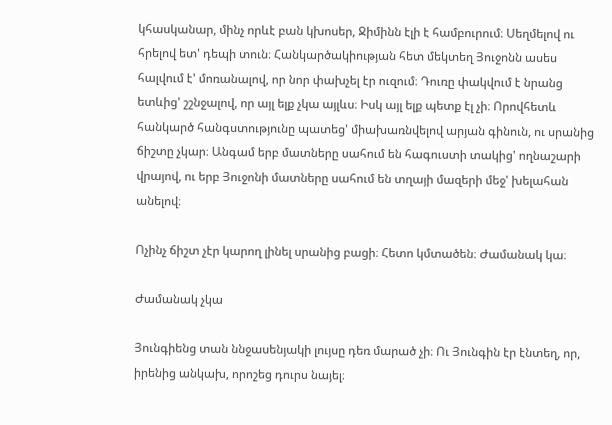կհասկանար, մինչ որևէ բան կխոսեր, Ջիմինն էլի է համբուրում։ Սեղմելով ու հրելով ետ' դեպի տուն։ Հանկարծակիության հետ մեկտեղ Յուջոնն ասես հալվում է' մոռանալով, որ նոր փախչել էր ուզում։ Դուռը փակվում է նրանց ետևից' շշնջալով, որ այլ ելք չկա այլևս։ Իսկ այլ ելք պետք էլ չի։ Որովհետև հանկարծ հանգստությունը պատեց' միախառնվելով արյան գինուն, ու սրանից ճիշտը չկար։ Անգամ երբ մատները սահում են հագուստի տակից' ողնաշարի վրայով, ու երբ Յուջոնի մատները սահում են տղայի մազերի մեջ' խելահան անելով։

Ոչինչ ճիշտ չէր կարող լինել սրանից բացի։ Հետո կմտածեն։ Ժամանակ կա։

Ժամանակ չկա

Յունգիենց տան ննջասենյակի լույսը դեռ մարած չի։ Ու Յունգին էր էնտեղ, որ, իրենից անկախ, որոշեց դուրս նայել։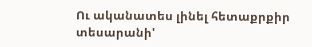Ու ականատես լինել հետաքրքիր տեսարանի'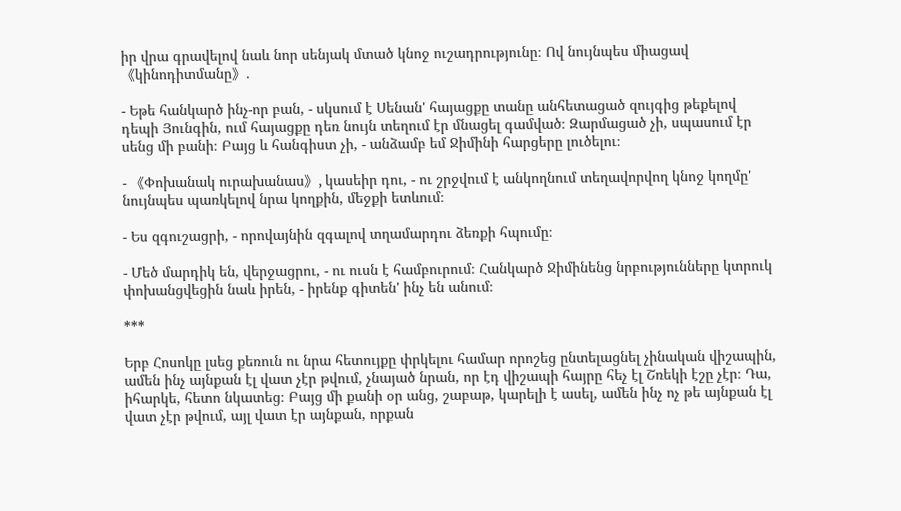իր վրա գրավելով նաև նոր սենյակ մտած կնոջ ուշադրությունը։ Ով նույնպես միացավ《կինոդիտմանը》.

- Եթե հանկարծ ինչ-որ բան, - սկսում է Սենան' հայացքը տանը անհետացած զույգից թեքելով դեպի Յունգին, ում հայացքը դեռ նույն տեղում էր մնացել գամված։ Զարմացած չի, սպասում էր սենց մի բանի։ Բայց և հանգիստ չի, - անձամբ եմ Ջիմինի հարցերը լուծելու։

- 《Փոխանակ ուրախանաս》, կասեիր դու, - ու շրջվում է անկողնում տեղավորվող կնոջ կողմը' նույնպես պառկելով նրա կողքին, մեջքի ետևում։

- Ես զգուշացրի, - որովայնին զգալով տղամարդու ձեռքի հպումը։

- Մեծ մարդիկ են, վերջացրու, - ու ուսն է համբուրում։ Հանկարծ Ջիմինենց նրբությունները կտրուկ փոխանցվեցին նաև իրեն, - իրենք գիտեն' ինչ են անում։

***

Երբ Հոսոկը լսեց քեռուն ու նրա հետույքը փրկելու համար որոշեց ընտելացնել չինական վիշապին, ամեն ինչ այնքան էլ վատ չէր թվում, չնայած նրան, որ էդ վիշապի հայրը հեչ էլ Շռեկի էշը չէր։ Դա, իհարկե, հետո նկատեց։ Բայց մի քանի օր անց, շաբաթ, կարելի է ասել, ամեն ինչ ոչ թե այնքան էլ վատ չէր թվում, այլ վատ էր այնքան, որքան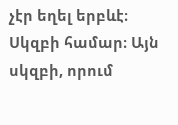չէր եղել երբևէ։ Սկզբի համար։ Այն սկզբի, որում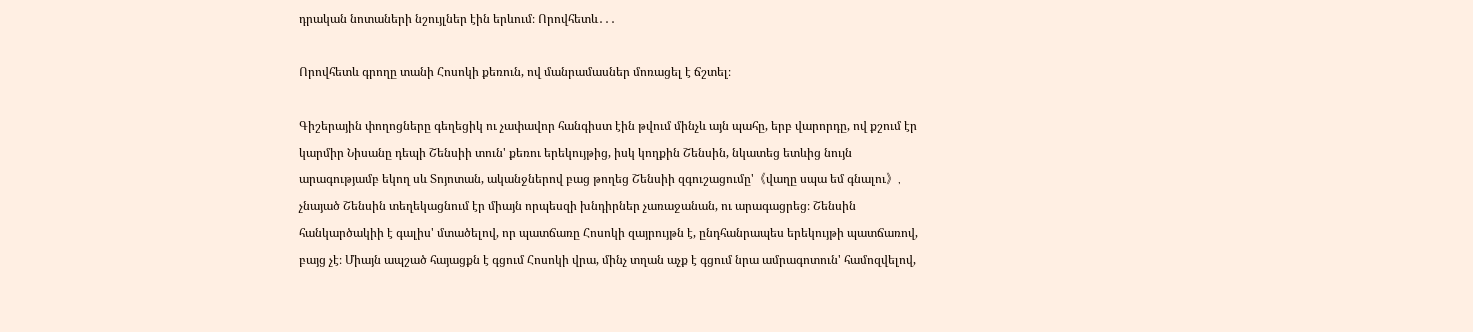դրական նոտաների նշույլներ էին երևում։ Որովհետև․․․

Որովհետև գրողը տանի Հոսոկի քեռուն, ով մանրամասներ մոռացել է ճշտել։

Գիշերային փողոցները գեղեցիկ ու չափավոր հանգիստ էին թվում մինչև այն պահը, երբ վարորդը, ով քշում էր կարմիր Նիսանը դեպի Շենսիի տուն' քեռու երեկույթից, իսկ կողքին Շենսին, նկատեց ետևից նույն արագությամբ եկող սև Տոյոտան, ականջներով բաց թողեց Շենսիի զգուշացումը'《վաղը սպա եմ գնալու》, չնայած Շենսին տեղեկացնում էր միայն որպեսզի խնդիրներ չառաջանան, ու արագացրեց։ Շենսին հանկարծակիի է գալիս' մտածելով, որ պատճառը Հոսոկի զայրույթն է, ընդհանրապես երեկույթի պատճառով, բայց չէ։ Միայն ապշած հայացքն է գցում Հոսոկի վրա, մինչ տղան աչք է գցում նրա ամրագոտուն' համոզվելով,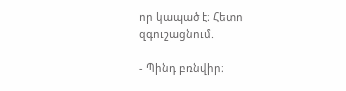որ կապած է։ Հետո զգուշացնում.

- Պինդ բռնվիր։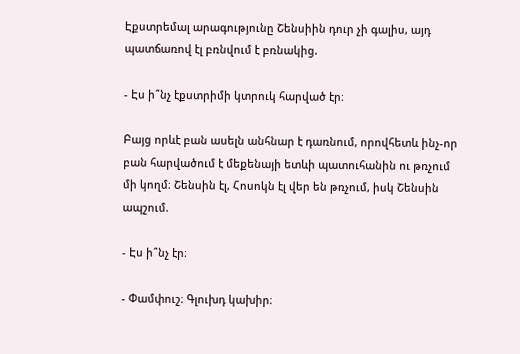Էքստրեմալ արագությունը Շենսիին դուր չի գալիս, այդ պատճառով էլ բռնվում է բռնակից.

- Էս ի՞նչ էքստրիմի կտրուկ հարված էր։

Բայց որևէ բան ասելն անհնար է դառնում, որովհետև ինչ-որ բան հարվածում է մեքենայի ետևի պատուհանին ու թռչում մի կողմ։ Շենսին էլ, Հոսոկն էլ վեր են թռչում, իսկ Շենսին ապշում.

- Էս ի՞նչ էր։

- Փամփուշ։ Գլուխդ կախիր։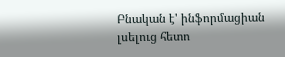Բնական է' ինֆորմացիան լսելուց հետո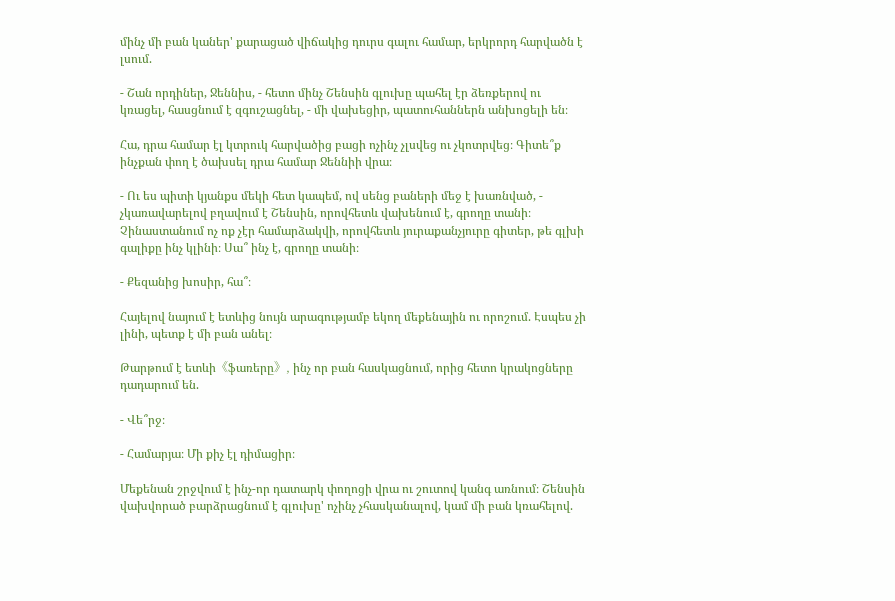մինչ մի բան կաներ' քարացած վիճակից դուրս գալու համար, երկրորդ հարվածն է լսում.

- Շան որդիներ, Ջեննիս, - հետո մինչ Շենսին գլուխը պահել էր ձեռքերով ու կռացել, հասցնում է զգուշացնել, - մի վախեցիր, պատուհաններն անխոցելի են։

Հա, դրա համար էլ կտրուկ հարվածից բացի ոչինչ չլսվեց ու չկոտրվեց։ Գիտե՞ք ինչքան փող է ծախսել դրա համար Ջեննիի վրա։

- Ու ես պիտի կյանքս մեկի հետ կապեմ, ով սենց բաների մեջ է խառնված, - չկառավարելով բղավում է Շենսին, որովհետև վախենում է, գրողը տանի։ Չինաստանում ոչ ոք չէր համարձակվի, որովհետև յուրաքանչյուրը գիտեր, թե գլխի գալիքը ինչ կլինի։ Սա՞ ինչ է, գրողը տանի։

- Քեզանից խոսիր, հա՞։

Հայելով նայում է ետևից նույն արագությամբ եկող մեքենային ու որոշում. Էսպես չի լինի, պետք է մի բան անել։

Թարթում է ետևի《ֆառերը》, ինչ որ բան հասկացնում, որից հետո կրակոցները դադարում են.

- Վե՞րջ։

- Համարյա։ Մի քիչ էլ դիմացիր։

Մեքենան շրջվում է ինչ-որ դատարկ փողոցի վրա ու շուտով կանգ առնում։ Շենսին վախվորած բարձրացնում է գլուխը' ոչինչ չհասկանալով, կամ մի բան կռահելով.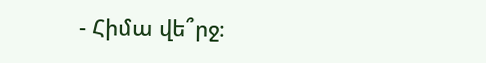- Հիմա վե՞րջ։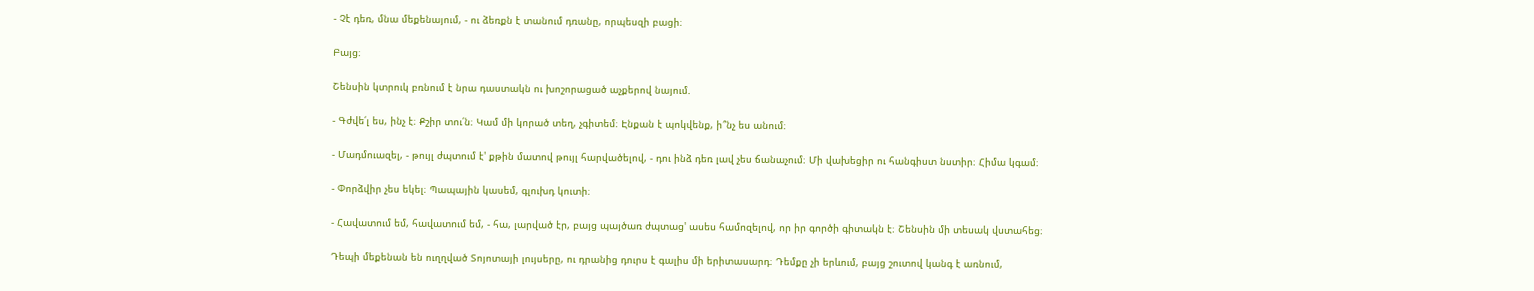- Չէ դեռ, մնա մեքենայում, - ու ձեռքն է տանում դռանը, որպեսզի բացի։

Բայց։

Շենսին կտրուկ բռնում է նրա դաստակն ու խոշորացած աչքերով նայում.

- Գժվե՛լ ես, ինչ է։ Քշիր տու՛ն։ Կամ մի կորած տեղ, չգիտեմ։ Էնքան է պոկվենք, ի՞նչ ես անում։

- Մադմուազել, - թույլ ժպտում է' քթին մատով թույլ հարվածելով, - դու ինձ դեռ լավ չես ճանաչում։ Մի վախեցիր ու հանգիստ նստիր։ Հիմա կգամ։

- Փորձվիր չես եկել։ Պապային կասեմ, գլուխդ կուտի։

- Հավատում եմ, հավատում եմ, - հա, լարված էր, բայց պայծառ ժպտաց' ասես համոզելով, որ իր գործի գիտակն է։ Շենսին մի տեսակ վստահեց։

Դեպի մեքենան են ուղղված Տոյոտայի լույսերը, ու դրանից դուրս է գալիս մի երիտասարդ։ Դեմքը չի երևում, բայց շուտով կանգ է առնում,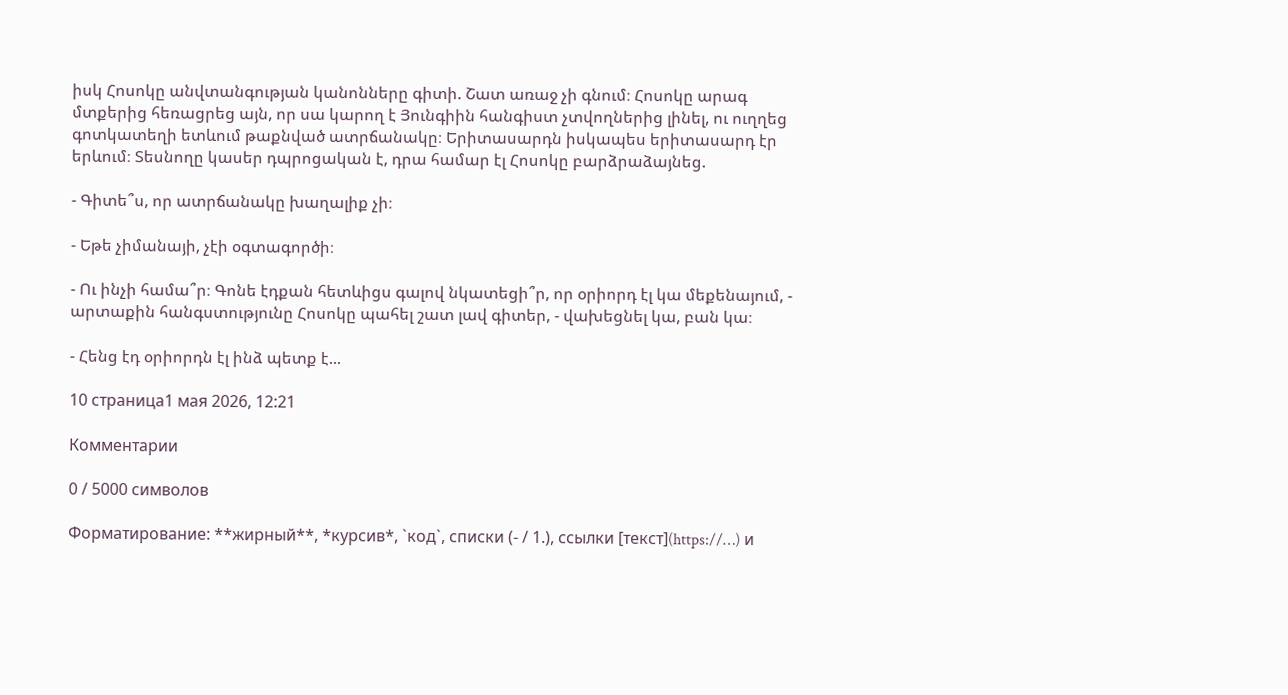իսկ Հոսոկը անվտանգության կանոնները գիտի. Շատ առաջ չի գնում։ Հոսոկը արագ մտքերից հեռացրեց այն, որ սա կարող է Յունգիին հանգիստ չտվողներից լինել, ու ուղղեց գոտկատեղի ետևում թաքնված ատրճանակը։ Երիտասարդն իսկապես երիտասարդ էր երևում։ Տեսնողը կասեր դպրոցական է, դրա համար էլ Հոսոկը բարձրաձայնեց.

- Գիտե՞ս, որ ատրճանակը խաղալիք չի։

- Եթե չիմանայի, չէի օգտագործի։

- Ու ինչի համա՞ր։ Գոնե էդքան հետևիցս գալով նկատեցի՞ր, որ օրիորդ էլ կա մեքենայում, - արտաքին հանգստությունը Հոսոկը պահել շատ լավ գիտեր, - վախեցնել կա, բան կա։

- Հենց էդ օրիորդն էլ ինձ պետք է...

10 страница1 мая 2026, 12:21

Комментарии

0 / 5000 символов

Форматирование: **жирный**, *курсив*, `код`, списки (- / 1.), ссылки [текст](https://…) и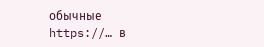обычные https://… в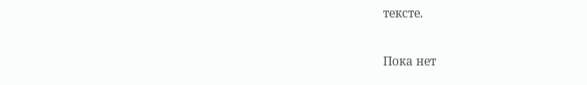тексте.

Пока нет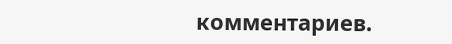комментариев.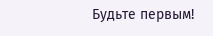Будьте первым!